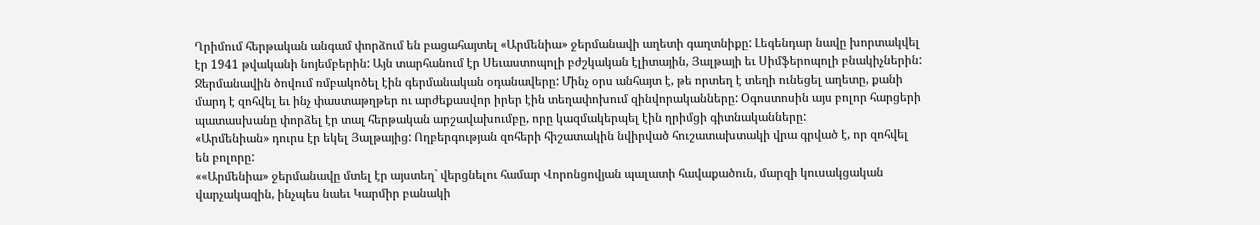Ղրիմում հերթական անգամ փորձում են բացահայտել «Արմենիա» ջերմանավի աղետի գաղտնիքը: Լեգենդար նավը խորտակվել էր 1941 թվականի նոյեմբերին: Այն տարհանում էր Սեւաստոպոլի բժշկական էլիտային, Յալթայի եւ Սիմֆերոպոլի բնակիչներին: Ջերմանավին ծովում ռմբակոծել էին գերմանական օդանավերը: Մինչ օրս անհայտ է, թե որտեղ է տեղի ունեցել աղետը, քանի մարդ է զոհվել եւ ինչ փաստաթղթեր ու արժեքասվոր իրեր էին տեղափոխում զինվորականները: Օգոստոսին այս բոլոր հարցերի պատասխանը փորձել էր տալ հերթական արշավախումբը, որը կազմակերպել էին ղրիմցի գիտնականները:
«Արմենիան» դուրս էր եկել Յալթայից: Ողբերգության զոհերի հիշատակին նվիրված հուշատախտակի վրա գրված է, որ զոհվել են բոլորը:
««Արմենիա» ջերմանավը մտել էր այստեղ` վերցնելու համար Վորոնցովյան պալատի հավաքածուն, մարզի կուսակցական վարչակազին, ինչպես նաեւ Կարմիր բանակի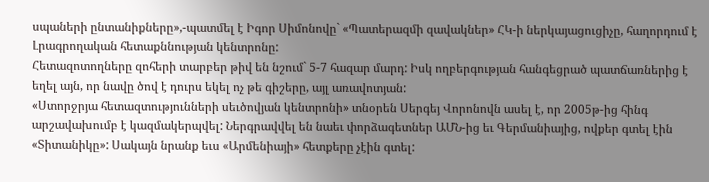սպաների ընտանիքները»,-պատմել է Իգոր Սիմոնովը` «Պատերազմի զավակներ» ՀԿ-ի ներկայացուցիչը, հաղորդում է Լրագրողական հետաքննության կենտրոնը:
Հետազոտողները զոհերի տարբեր թիվ են նշում` 5-7 հազար մարդ: Իսկ ողբերգության հանգեցրած պատճառներից է եղել այն, որ նավը ծով է դուրս եկել ոչ թե գիշերը, այլ առավոտյան:
«Ստորջրյա հետազտությունների սեւծովյան կենտրոնի» տնօրեն Սերգեյ Վորոնովն ասել է, որ 2005թ-ից հինգ արշավախումբ է կազմակերպվել: Ներգրավվել են նաեւ փորձագետներ ԱՄՆ-ից եւ Գերմանիայից, ովքեր գտել էին «Տիտանիկը»: Սակայն նրանք եւս «Արմենիայի» հետքերը չէին գտել: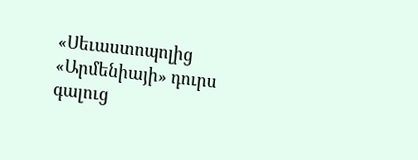«Սեւաստոպոլից «Արմենիայի» դուրս գալուց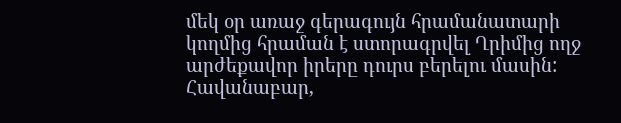մեկ օր առաջ գերագույն հրամանատարի կողմից հրաման է ստորագրվել Ղրիմից ողջ արժեքավոր իրերը դուրս բերելու մասին: Հավանաբար,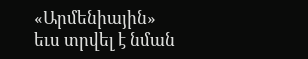«Արմենիային» եւս տրվել է նման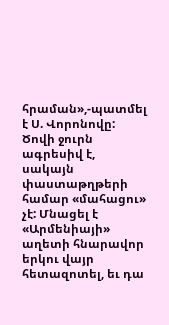հրաման»,-պատմել է Ս. Վորոնովը:
Ծովի ջուրն ագրեսիվ է, սակայն փաստաթղթերի համար «մահացու» չէ: Մնացել է «Արմենիայի» աղետի հնարավոր երկու վայր հետազոտել, եւ դա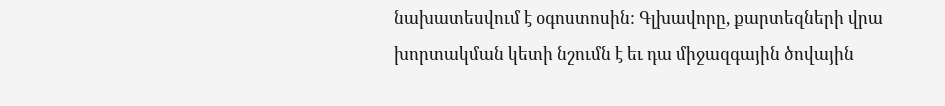նախատեսվում է օգոստոսին: Գլխավորը, քարտեզների վրա խորտակման կետի նշումն է եւ դա միջազգային ծովային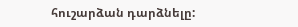հուշարձան դարձնելը: